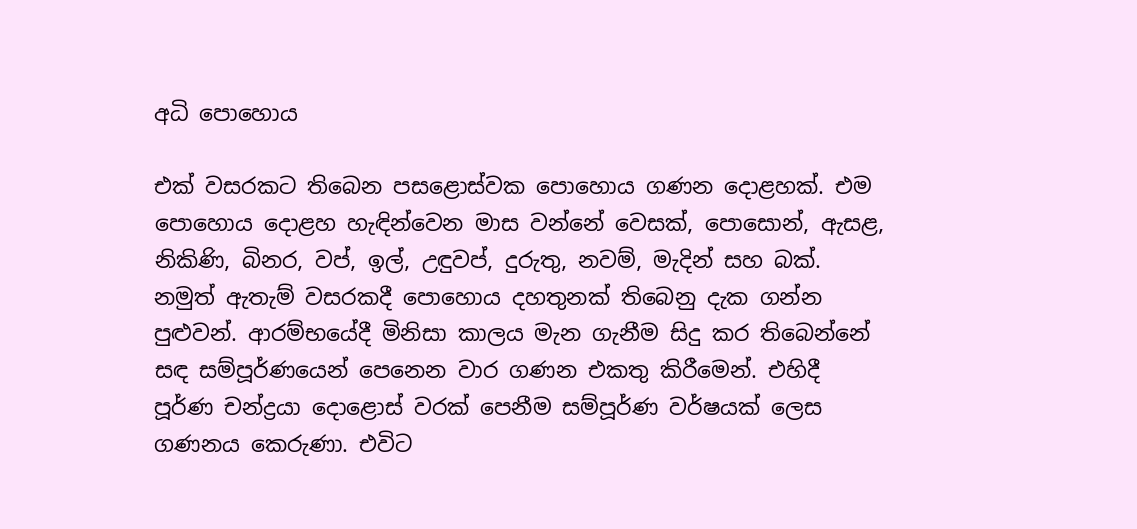අධි පොහොය

එක් වසරකට තිබෙන පසළොස්වක පොහොය ගණන දොළහක්. එම පොහොය දොළහ හැඳින්වෙන මාස වන්නේ වෙසක්, පොසොන්, ඇසළ, නිකිණි, බිනර, වප්, ඉල්, උඳුවප්, දුරුතු, නවම්, මැදින් සහ බක්. නමුත් ඇතැම් වසරකදී පොහොය දහතුනක් තිබෙනු දැක ගන්න පුළුවන්. ආරම්භයේදී මිනිසා කාලය මැන ගැනීම සිදු කර තිබෙන්නේ සඳ සම්පූර්ණයෙන් පෙනෙන වාර ගණන එකතු කිරීමෙන්. එහිදී පූර්ණ චන්ද්‍රයා දොළොස් වරක් පෙනීම සම්පූර්ණ වර්ෂයක් ලෙස ගණනය කෙරුණා. එවිට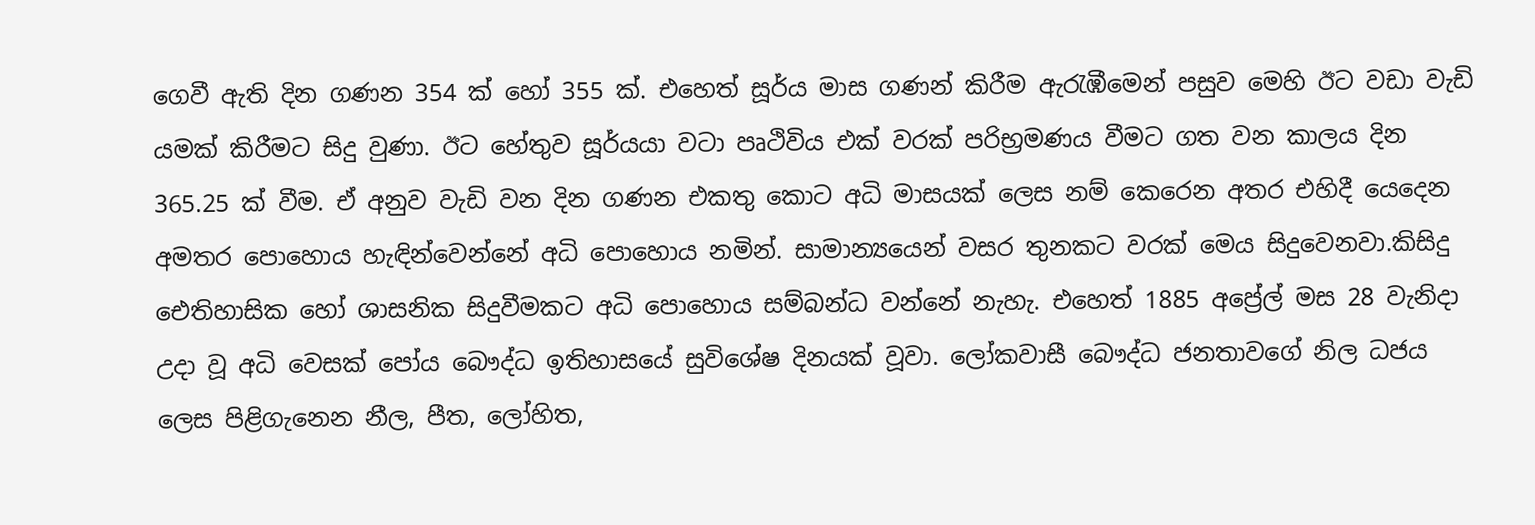ගෙවී ඇති දින ගණන 354 ක් හෝ 355 ක්. එහෙත් සූර්ය මාස ගණන් කිරීම ඇරැඹීමෙන් පසුව මෙහි ඊට වඩා වැඩි යමක් කිරීමට සිදු වුණා. ඊට හේතුව සූර්යයා වටා පෘථිවිය එක් වරක් පරිභ්‍රමණය වීමට ගත වන කාලය දින 365.25 ක් වීම. ඒ අනුව වැඩි වන දින ගණන එකතු කොට අධි මාසයක් ලෙස නම් කෙරෙන අතර එහිදී යෙදෙන අමතර පොහොය හැඳින්වෙන්නේ අධි පොහොය නමින්. සාමාන්‍යයෙන් වසර තුනකට වරක් මෙය සිදුවෙනවා.කිසිදු ඓතිහාසික හෝ ශාසනික සිදුවීමකට අධි පොහොය සම්බන්ධ වන්නේ නැහැ. එහෙත් 1885 අප්‍රේල් මස 28 වැනිදා උදා වූ අධි වෙසක් පෝය බෞද්ධ ඉතිහාසයේ සුවිශේෂ දිනයක් වූවා. ලෝකවාසී බෞද්ධ ජනතාවගේ නිල ධජය ලෙස පිළිගැනෙන නීල, පීත, ලෝහිත,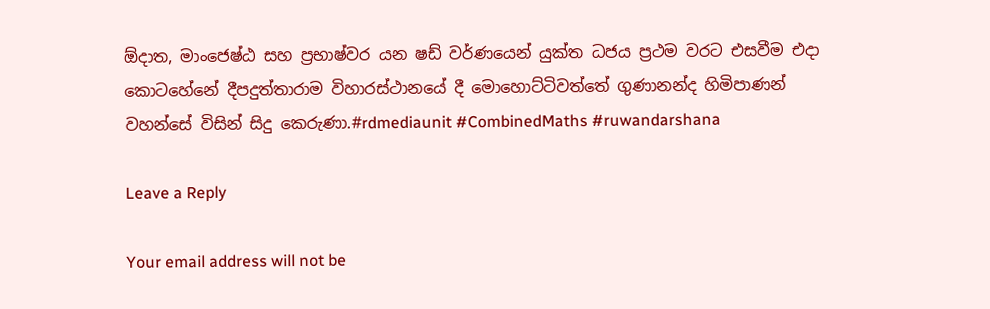ඕදාත, මාංජෙෂ්ඨ සහ ප්‍රභාෂ්වර යන ෂඩ් වර්ණයෙන් යුක්ත ධජය ප්‍රථම වරට එසවීම එදා කොටහේනේ දීපදුත්තාරාම විහාරස්ථානයේ දී මොහොට්ටිවත්තේ ගුණානන්ද හිමිපාණන් වහන්සේ විසින් සිදු කෙරුණා.#rdmediaunit #CombinedMaths #ruwandarshana

Leave a Reply

Your email address will not be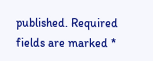published. Required fields are marked *